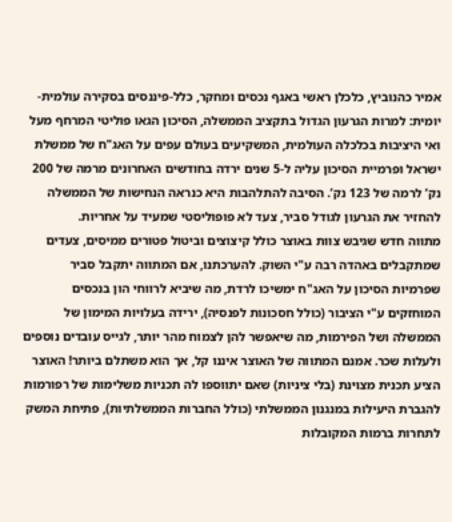אמיר כהנוביץ, כלכלן ראשי באגף נכסים ומחקר, כלל-פיננסים בסקירה עולמית-יומית: למרות הגרעון הגדול בתקציב הממשלה, הסיכון הגאו פוליטי המרחף מעל ואי היציבות בכלכלה העולמית, המשקיעים בעולם עפים על האג"ח של ממשלת ישראל ופרמיית הסיכון עליה ל-5 שנים ירדה בחודשים האחרונים מרמה של 200 נק’ לרמה של 123 נק’. הסיבה להתלהבות היא כנראה הנחישות של הממשלה להחזיר את הגרעון לגודל סביר, צעד לא פופוליסטי שמעיד על אחריות.
מתווה חדש שגיבש צוות באוצר כולל קיצוצים וביטול פטורים ממיסים, צעדים שמתקבלים באהדה רבה ע"י השוק. להערכתנו, אם המתווה יתקבל סביר שפרמיות הסיכון על האג"ח ימשיכו לרדת, מה שיביא לרווחי הון בנכסים המוחזקים ע"י הציבור (כולל חסכונות לפנסיה), ירידה בעלויות המימון של הממשלה ושל הפירמות, מה שיאפשר להן לצמוח מהר יותר, לגייס עובדים נוספים ולעלות שכר. אמנם המתווה של האוצר איננו קל, אך הוא משתלם ביותר! האוצר הציע תכנית מצוינת (בלי ציניות) שאם יתווספו לה תכניות משלימות של רפורמות להגברת היעילות במנגנון הממשלתי (כולל החברות הממשלתיות), פתיחת המשק לתחרות ברמות המקובלות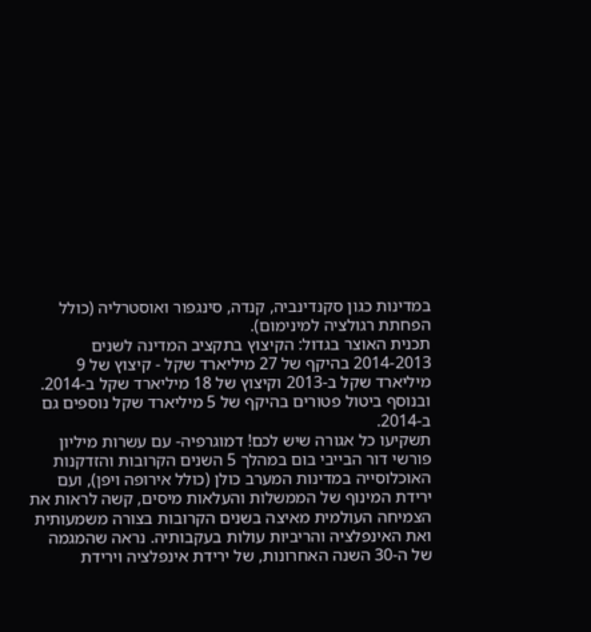במדינות כגון סקנדינביה, קנדה, סינגפור ואוסטרליה (כולל הפחתת רגולציה למינימום).
תכנית האוצר בגדול: הקיצוץ בתקציב המדינה לשנים 2014-2013 בהיקף של 27 מיליארד שקל - קיצוץ של 9 מיליארד שקל ב-2013 וקיצוץ של 18 מיליארד שקל ב-2014. ובנוסף ביטול פטורים בהיקף של 5 מיליארד שקל נוספים גם ב-2014.
תשקיעו כל אגורה שיש לכם! דמוגרפיה- עם עשרות מיליון פורשי דור הבייבי בום במהלך 5 השנים הקרובות והזדקנות האוכלוסייה במדינות המערב כולן (כולל אירופה ויפן), ועם ירידת המינוף של הממשלות והעלאות מיסים, קשה לראות את הצמיחה העולמית מאיצה בשנים הקרובות בצורה משמעותית ואת האינפלציה והריביות עולות בעקבותיה. נראה שהמגמה של ה-30 השנה האחרונות, של ירידת אינפלציה וירידת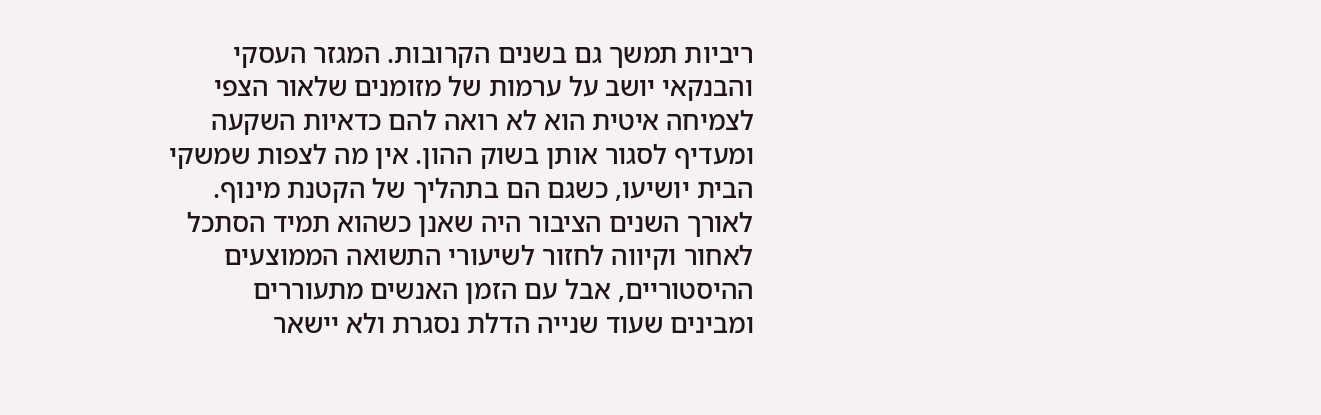ריביות תמשך גם בשנים הקרובות. המגזר העסקי והבנקאי יושב על ערמות של מזומנים שלאור הצפי לצמיחה איטית הוא לא רואה להם כדאיות השקעה ומעדיף לסגור אותן בשוק ההון. אין מה לצפות שמשקי הבית יושיעו, כשגם הם בתהליך של הקטנת מינוף. לאורך השנים הציבור היה שאנן כשהוא תמיד הסתכל לאחור וקיווה לחזור לשיעורי התשואה הממוצעים ההיסטוריים, אבל עם הזמן האנשים מתעוררים ומבינים שעוד שנייה הדלת נסגרת ולא יישאר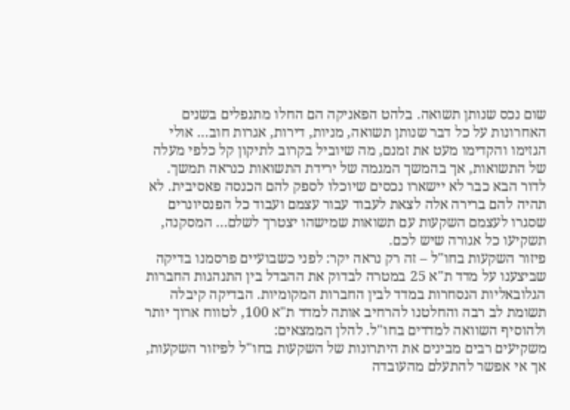שום נכס שנותן תשואה. בלהט הפאניקה הם החלו מתנפלים בשנים האחרונות על כל דבר שנותן תשואה, מניות, דירות, אגרות חוב... אולי הגזימו והקדימו מעט את זמנם, מה שיוביל בקרוב לתיקון קל כלפי מעלה של התשואות, אך בהמשך המגמה של ירידת התשואות כנראה תמשך. לדור הבא כבר לא יישארו נכסים שיוכלו לספק להם הכנסה פאסיבית. לא תהיה להם ברירה אלה לצאת לעבוד עבור עצמם ועבוד כל הפנסיונרים שסגרו לעצמם השקעות עם תשואות שמישהו יצטרך לשלם... המסקנה, תשקיעו כל אגורה שיש לכם.
פיזור השקעות בחו"ל – זה רק נראה יקר: לפני כשבועיים פרסמנו בדיקה שביצענו על מדד ת"א 25 במטרה לבדוק את ההבדל בין התנהגות החברות הגלובאליות הנסחרות במדד לבין החברות המקומיות. הבדיקה קיבלה תשומת לב רבה והחלטנו להרחיב אותה למדד ת"א 100, לטווח ארוך יותר ולהוסיף השוואה למדדים בחו"ל. להלן הממצאים:
משקיעים רבים מבינים את היתרונות של השקעות בחו"ל לפיזור השקעות, אך אי אפשר להתעלם מהעובדה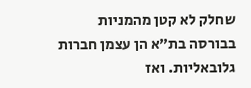שחלק לא קטן מהמניות בבורסה בת"א הן עצמן חברות גלובאליות. ואז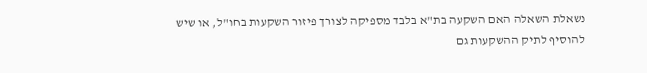נשאלת השאלה האם השקעה בת"א בלבד מספיקה לצורך פיזור השקעות בחו"ל, או שיש להוסיף לתיק ההשקעות גם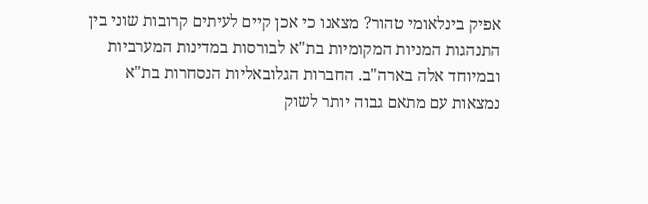אפיק בינלאומי טהור? מצאנו כי אכן קיים לעיתים קרובות שוני בין התנהגות המניות המקומיות בת"א לבורסות במדינות המערביות ובמיוחד אלה בארה"ב. החברות הגלובאליות הנסחרות בת"א נמצאות עם מתאם גבוה יותר לשוק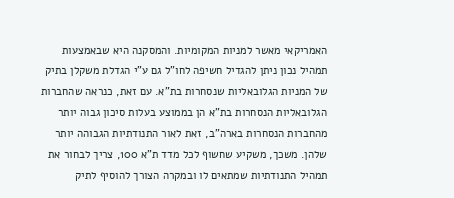האמריקאי מאשר למניות המקומיות. והמסקנה היא שבאמצעות תמהיל נכון ניתן להגדיל חשיפה לחו"ל גם ע"י הגדלת משקלן בתיק של המניות הגלובאליות שנסחרות בת"א. עם זאת, כנראה שהחברות הגלובאליות הנסחרות בת"א הן בממוצע בעלות סיכון גבוה יותר מהחברות הנסחרות בארה"ב, זאת לאור התנודתיות הגבוהה יותר שלהן. משכך, משקיע שחשוף לכל מדד ת"א 100, צריך לבחור את תמהיל התנודתיות שמתאים לו ובמקרה הצורך להוסיף לתיק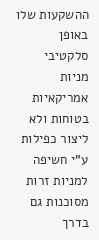ההשקעות שלו באופן סלקטיבי מניות אמריקאיות בטוחות ולא ליצור כפילות ע"י חשיפה למניות זרות מסוכנות גם בדרך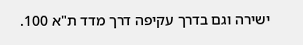ישירה וגם בדרך עקיפה דרך מדד ת"א 100.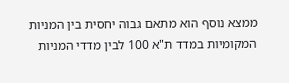ממצא נוסף הוא מתאם גבוה יחסית בין המניות המקומיות במדד ת"א 100 לבין מדדי המניות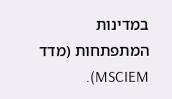במדינות המתפתחות (מדד MSCIEM).